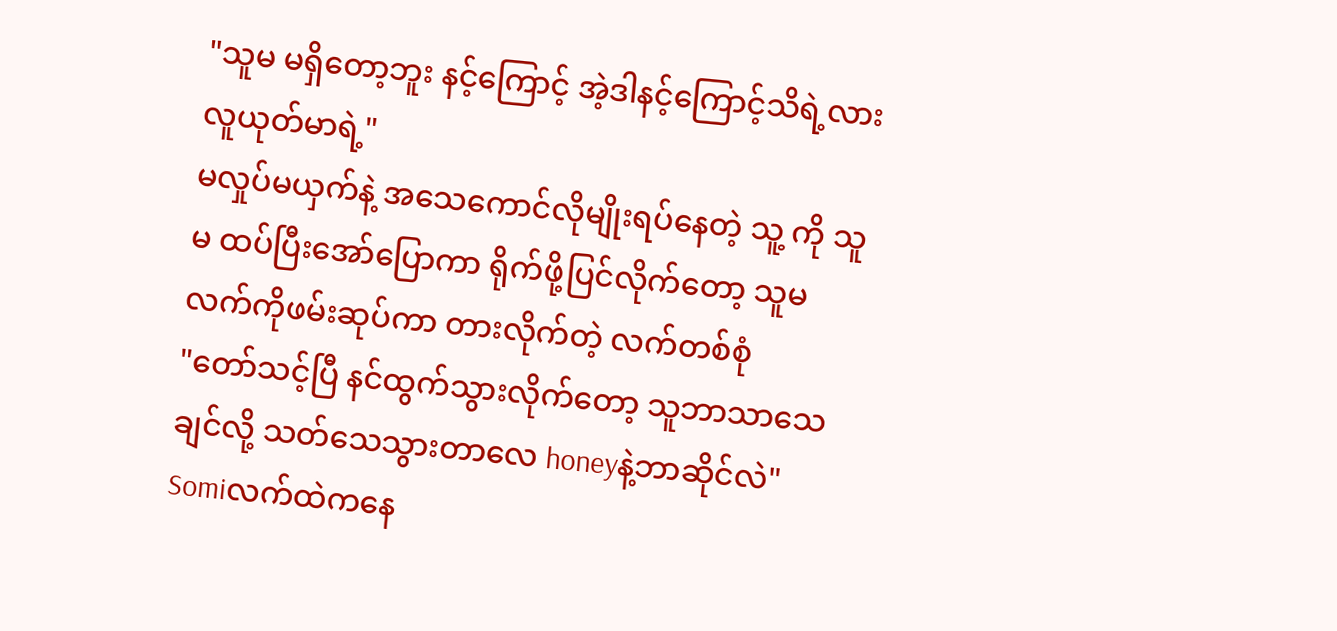"သူမ မရှိတော့ဘူး နင့်ကြောင့် အဲ့ဒါနင့်ကြောင့်သိရဲ့လား လူယုတ်မာရဲ့"
မလှုပ်မယှက်နဲ့ အသေကောင်လိုမျိုးရပ်နေတဲ့ သူ့ ကို သူမ ထပ်ပြီးအော်ပြောကာ ရိုက်ဖို့ပြင်လိုက်တော့ သူမ လက်ကိုဖမ်းဆုပ်ကာ တားလိုက်တဲ့ လက်တစ်စုံ
"တော်သင့်ပြီ နင်ထွက်သွားလိုက်တော့ သူဘာသာသေချင်လို့ သတ်သေသွားတာလေ honeyနဲ့ဘာဆိုင်လဲ"
Somiလက်ထဲကနေ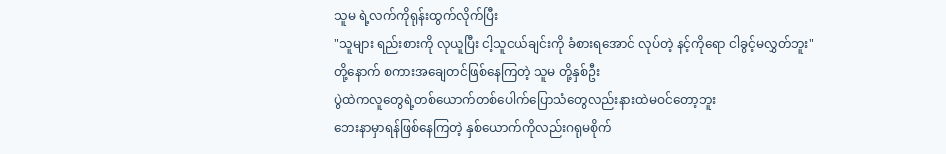သူမ ရဲ့လက်ကိုရုန်းထွက်လိုက်ပြီး
"သူများ ရည်းစားကို လုယူပြီး ငါ့သူငယ်ချင်းကို ခံစားရအောင် လုပ်တဲ့ နင့်ကိုရော ငါခွင့်မလွှတ်ဘူး"
တို့နောက် စကားအချေတင်ဖြစ်နေကြတဲ့ သူမ တို့နှစ်ဦး
ပွဲထဲကလူတွေရဲ့တစ်ယောက်တစ်ပေါက်ပြောသံတွေလည်းနားထဲမဝင်တော့ဘူး
ဘေးနာမှာရန်ဖြစ်နေကြတဲ့ နှစ်ယောက်ကိုလည်းဂရုမစိုက်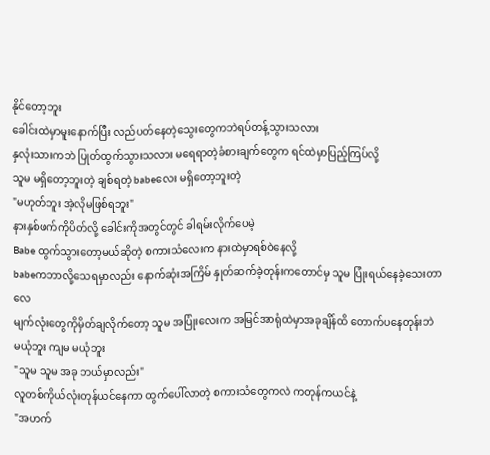နိုင်တော့ဘူး
ခေါင်းထဲမှာမူးနောက်ပြီး လည်ပတ်နေတဲ့သွေးတွေကဘဲရပ်တန့်သွားသလား
နှလုံးသားကဘဲ ပြုတ်ထွက်သွားသလား မရေရာတဲ့ခံစားချက်တွေက ရင်ထဲမှာပြည့်ကြပ်လို့
သူမ မရှိတော့ဘူးတဲ့ ချစ်ရတဲ့ babeလေး မရှိတော့ဘူးတဲ့
"မဟုတ်ဘူး အဲ့လိုမဖြစ်ရဘူး"
နားနှစ်ဖက်ကိုပိတ်လို့ ခေါင်းကိုအတွင်တွင် ခါရမ်းလိုက်ပေမဲ့
Babe ထွက်သွားတော့မယ်ဆိုတဲ့ စကားသံလေးက နားထဲမှာရစ်ဝဲနေလို့
babeကဘာလို့သေရမှာလည်း နောက်ဆုံးအကြိမ် နှုတ်ဆက်ခဲ့တုန်းကတောင်မှ သူမ ပြုံးရယ်နေခဲ့သေးတာလေ
မျက်လုံးတွေကိုမှိတ်ချလိုက်တော့ သူမ အပြုံးလေးက အမြင်အာရုံထဲမှာအခုချိန်ထိ တောက်ပနေတုန်းဘဲ
မယုံဘူး ကျမ မယုံဘူး
"သူမ သူမ အခု ဘယ်မှာလည်း"
လူတစ်ကိုယ်လုံးတုန်ယင်နေကာ ထွက်ပေါ်လာတဲ့ စကားသံတွေကလဲ ကတုန်ကယင်နဲ့
"အဟက်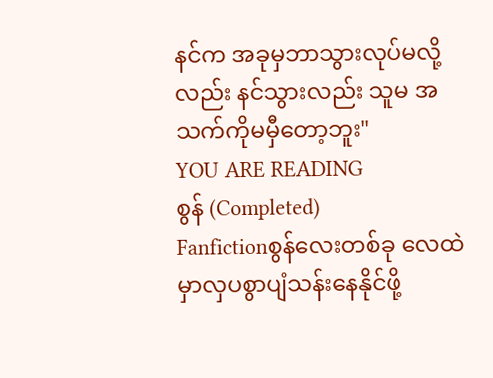နင်က အခုမှဘာသွားလုပ်မလို့လည်း နင်သွားလည်း သူမ အသက်ကိုမမှီတော့ဘူး"
YOU ARE READING
စွန် (Completed)
Fanfictionစွန်လေးတစ်ခု လေထဲမှာလှပစွာပျံသန်းနေနိုင်ဖို့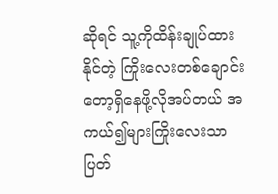ဆိုရင် သူ့ကိုထိန်းချုပ်ထားနိုင်တဲ့ ကြိုးလေးတစ်ချောင်းတော့ရှိနေဖို့လိုအပ်တယ် အကယ်၍များကြိုးလေးသာပြတ်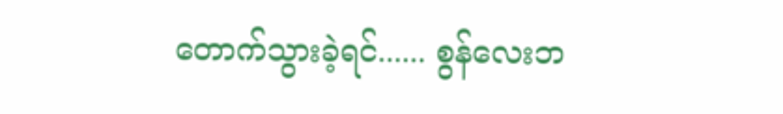တောက်သွားခဲ့ရင်...... စွန်လေးဘ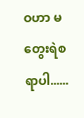ဝဟာ မတွေးရဲစရာပါ......